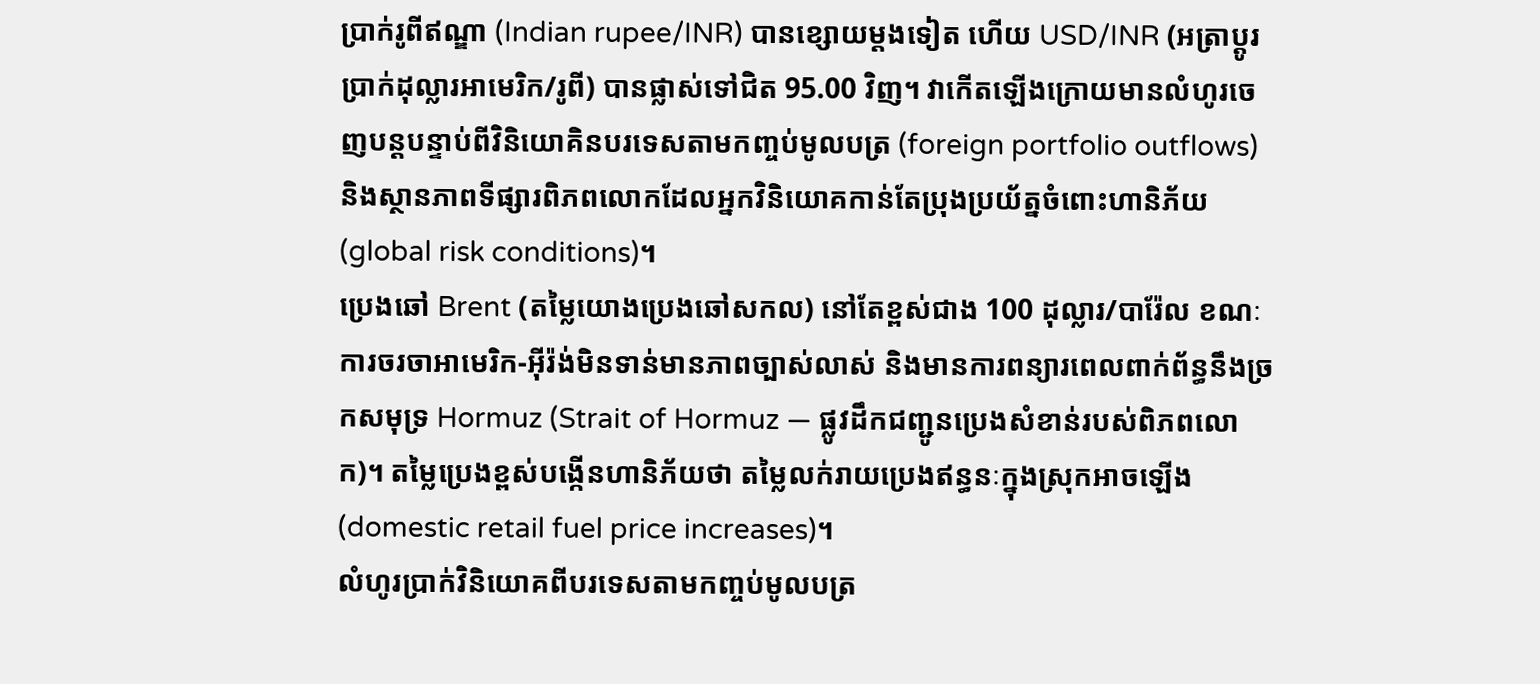ប្រាក់រូពីឥណ្ឌា (Indian rupee/INR) បានខ្សោយម្តងទៀត ហើយ USD/INR (អត្រាប្តូរប្រាក់ដុល្លារអាមេរិក/រូពី) បានផ្លាស់ទៅជិត 95.00 វិញ។ វាកើតឡើងក្រោយមានលំហូរចេញបន្តបន្ទាប់ពីវិនិយោគិនបរទេសតាមកញ្ចប់មូលបត្រ (foreign portfolio outflows) និងស្ថានភាពទីផ្សារពិភពលោកដែលអ្នកវិនិយោគកាន់តែប្រុងប្រយ័ត្នចំពោះហានិភ័យ (global risk conditions)។
ប្រេងឆៅ Brent (តម្លៃយោងប្រេងឆៅសកល) នៅតែខ្ពស់ជាង 100 ដុល្លារ/បារ៉ែល ខណៈការចរចាអាមេរិក-អ៊ីរ៉ង់មិនទាន់មានភាពច្បាស់លាស់ និងមានការពន្យារពេលពាក់ព័ន្ធនឹងច្រកសមុទ្រ Hormuz (Strait of Hormuz — ផ្លូវដឹកជញ្ជូនប្រេងសំខាន់របស់ពិភពលោក)។ តម្លៃប្រេងខ្ពស់បង្កើនហានិភ័យថា តម្លៃលក់រាយប្រេងឥន្ធនៈក្នុងស្រុកអាចឡើង (domestic retail fuel price increases)។
លំហូរប្រាក់វិនិយោគពីបរទេសតាមកញ្ចប់មូលបត្រ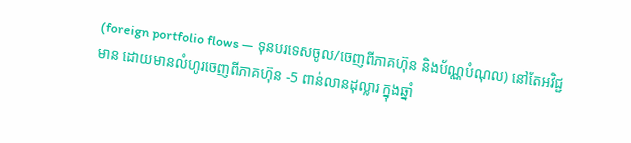(foreign portfolio flows — ទុនបរទេសចូល/ចេញពីភាគហ៊ុន និងប័ណ្ណបំណុល) នៅតែអវិជ្ជមាន ដោយមានលំហូរចេញពីភាគហ៊ុន -5 ពាន់លានដុល្លារ ក្នុងឆ្នាំ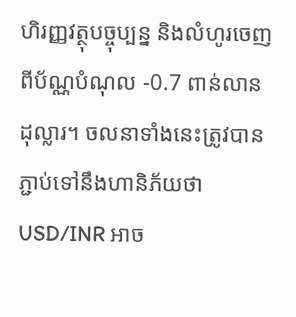ហិរញ្ញវត្ថុបច្ចុប្បន្ន និងលំហូរចេញពីប័ណ្ណបំណុល -0.7 ពាន់លានដុល្លារ។ ចលនាទាំងនេះត្រូវបានភ្ជាប់ទៅនឹងហានិភ័យថា USD/INR អាច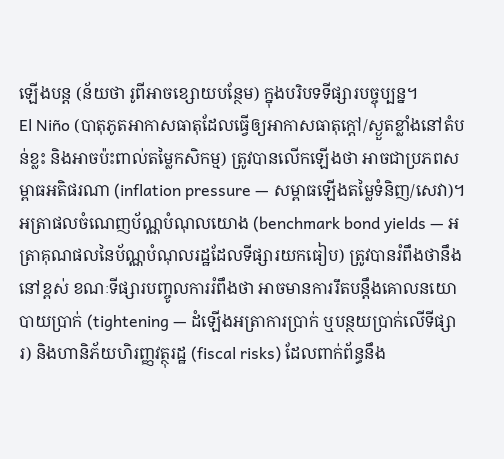ឡើងបន្ត (ន័យថា រូពីអាចខ្សោយបន្ថែម) ក្នុងបរិបទទីផ្សារបច្ចុប្បន្ន។
El Niño (បាតុភូតអាកាសធាតុដែលធ្វើឲ្យអាកាសធាតុក្តៅ/ស្ងួតខ្លាំងនៅតំបន់ខ្លះ និងអាចប៉ះពាល់តម្លៃកសិកម្ម) ត្រូវបានលើកឡើងថា អាចជាប្រភពសម្ពាធអតិផរណា (inflation pressure — សម្ពាធឡើងតម្លៃទំនិញ/សេវា)។ អត្រាផលចំណេញប័ណ្ណបំណុលយោង (benchmark bond yields — អត្រាគុណផលនៃប័ណ្ណបំណុលរដ្ឋដែលទីផ្សារយកធៀប) ត្រូវបានរំពឹងថានឹងនៅខ្ពស់ ខណៈទីផ្សារបញ្ចូលការរំពឹងថា អាចមានការរឹតបន្តឹងគោលនយោបាយប្រាក់ (tightening — ដំឡើងអត្រាការប្រាក់ ឬបន្ថយប្រាក់លើទីផ្សារ) និងហានិភ័យហិរញ្ញវត្ថុរដ្ឋ (fiscal risks) ដែលពាក់ព័ន្ធនឹង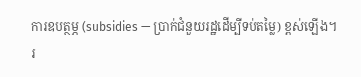ការឧបត្ថម្ភ (subsidies — ប្រាក់ជំនួយរដ្ឋដើម្បីទប់តម្លៃ) ខ្ពស់ឡើង។
រ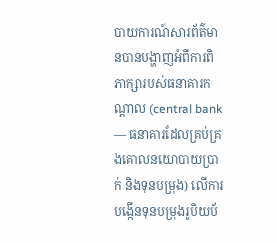បាយការណ៍សារព័ត៌មានបានបង្ហាញអំពីការពិភាក្សារបស់ធនាគារកណ្តាល (central bank — ធនាគារដែលគ្រប់គ្រងគោលនយោបាយប្រាក់ និងទុនបម្រុង) លើការបង្កើនទុនបម្រុងរូបិយប័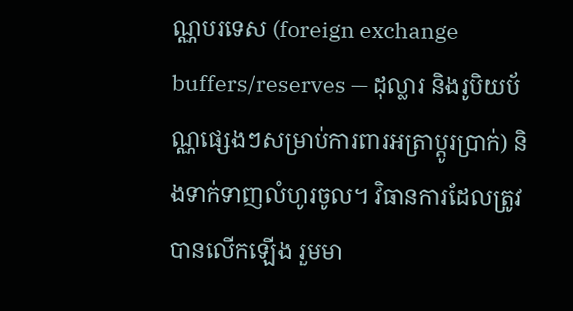ណ្ណបរទេស (foreign exchange buffers/reserves — ដុល្លារ និងរូបិយប័ណ្ណផ្សេងៗសម្រាប់ការពារអត្រាប្តូរប្រាក់) និងទាក់ទាញលំហូរចូល។ វិធានការដែលត្រូវបានលើកឡើង រួមមា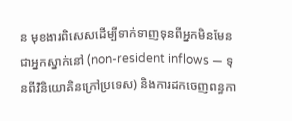ន មុខងារពិសេសដើម្បីទាក់ទាញទុនពីអ្នកមិនមែនជាអ្នកស្នាក់នៅ (non-resident inflows — ទុនពីវិនិយោគិនក្រៅប្រទេស) និងការដកចេញពន្ធកា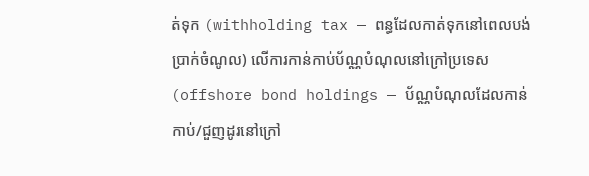ត់ទុក (withholding tax — ពន្ធដែលកាត់ទុកនៅពេលបង់ប្រាក់ចំណូល) លើការកាន់កាប់ប័ណ្ណបំណុលនៅក្រៅប្រទេស (offshore bond holdings — ប័ណ្ណបំណុលដែលកាន់កាប់/ជួញដូរនៅក្រៅ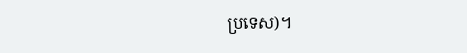ប្រទេស)។